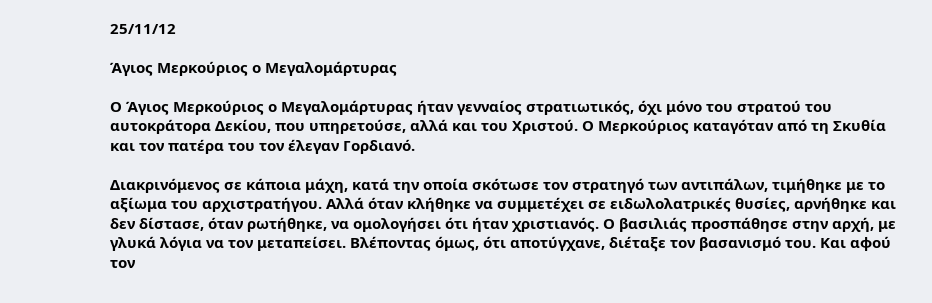25/11/12

Άγιος Μερκούριος ο Μεγαλομάρτυρας

Ο Άγιος Μερκούριος ο Μεγαλομάρτυρας ήταν γενναίος στρατιωτικός, όχι μόνο του στρατού του αυτοκράτορα Δεκίου, που υπηρετούσε, αλλά και του Χριστού. Ο Μερκούριος καταγόταν από τη Σκυθία και τον πατέρα του τον έλεγαν Γορδιανό.

Διακρινόμενος σε κάποια μάχη, κατά την οποία σκότωσε τον στρατηγό των αντιπάλων, τιμήθηκε με το αξίωμα του αρχιστρατήγου. Αλλά όταν κλήθηκε να συμμετέχει σε ειδωλολατρικές θυσίες, αρνήθηκε και δεν δίστασε, όταν ρωτήθηκε, να ομολογήσει ότι ήταν χριστιανός. Ο βασιλιάς προσπάθησε στην αρχή, με γλυκά λόγια να τον μεταπείσει. Βλέποντας όμως, ότι αποτύγχανε, διέταξε τον βασανισμό του. Και αφού τον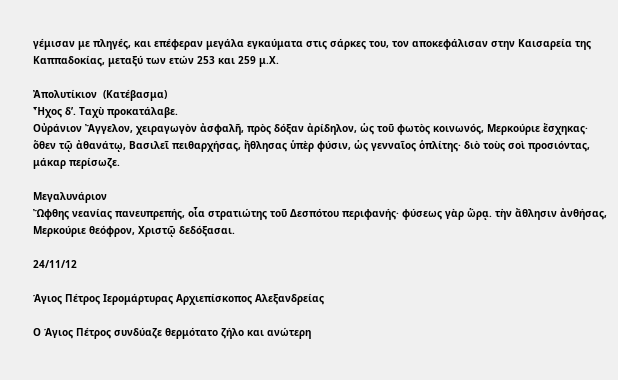γέμισαν με πληγές, και επέφεραν μεγάλα εγκαύματα στις σάρκες του, τον αποκεφάλισαν στην Καισαρεία της Καππαδοκίας, μεταξύ των ετών 253 και 259 μ.Χ.

Ἀπολυτίκιον  (Κατέβασμα)
Ἦχος δ’. Ταχὺ προκατάλαβε.
Οὐράνιον Ἄγγελον, χειραγωγὸν ἀσφαλῆ, πρὸς δόξαν ἀρίδηλον, ὡς τοῦ φωτὸς κοινωνός, Μερκούριε ἔσχηκας· ὅθεν τῷ ἀθανάτῳ, Βασιλεῖ πειθαρχήσας, ἤθλησας ὑπὲρ φύσιν, ὡς γενναῖος ὁπλίτης· διὸ τοὺς σοὶ προσιόντας, μάκαρ περίσωζε.

Μεγαλυνάριον
Ὤφθης νεανίας πανευπρεπής, οἷα στρατιώτης τοῦ Δεσπότου περιφανής· φύσεως γὰρ ὥρᾳ. τὴν ἄθλησιν ἀνθήσας, Μερκούριε θεόφρον, Χριστῷ δεδόξασαι.

24/11/12

Άγιος Πέτρος Ιερομάρτυρας Αρχιεπίσκοπος Αλεξανδρείας

Ο Άγιος Πέτρος συνδύαζε θερμότατο ζήλο και ανώτερη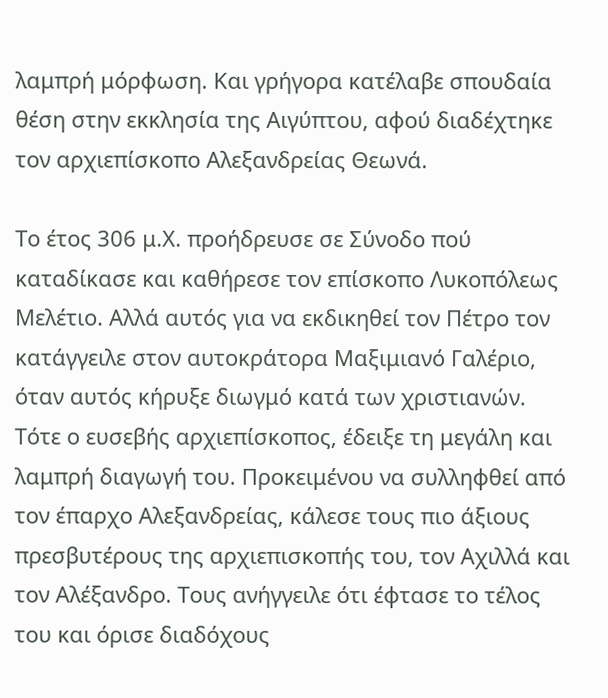λαμπρή μόρφωση. Και γρήγορα κατέλαβε σπουδαία θέση στην εκκλησία της Αιγύπτου, αφού διαδέχτηκε τον αρχιεπίσκοπο Αλεξανδρείας Θεωνά.

Το έτος 306 μ.Χ. προήδρευσε σε Σύνοδο πού καταδίκασε και καθήρεσε τον επίσκοπο Λυκοπόλεως Μελέτιο. Αλλά αυτός για να εκδικηθεί τον Πέτρο τον κατάγγειλε στον αυτοκράτορα Μαξιμιανό Γαλέριο, όταν αυτός κήρυξε διωγμό κατά των χριστιανών. Τότε ο ευσεβής αρχιεπίσκοπος, έδειξε τη μεγάλη και λαμπρή διαγωγή του. Προκειμένου να συλληφθεί από τον έπαρχο Αλεξανδρείας, κάλεσε τους πιο άξιους πρεσβυτέρους της αρχιεπισκοπής του, τον Αχιλλά και τον Αλέξανδρο. Τους ανήγγειλε ότι έφτασε το τέλος του και όρισε διαδόχους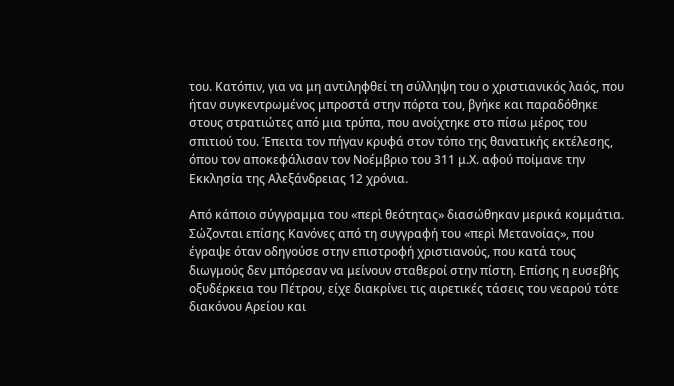του. Κατόπιν, για να μη αντιληφθεί τη σύλληψη του ο χριστιανικός λαός, που ήταν συγκεντρωμένος μπροστά στην πόρτα του, βγήκε και παραδόθηκε στους στρατιώτες από μια τρύπα, που ανοίχτηκε στο πίσω μέρος του σπιτιού του. Έπειτα τον πήγαν κρυφά στον τόπο της θανατικής εκτέλεσης, όπου τον αποκεφάλισαν τον Νοέμβριο του 311 μ.Χ. αφού ποίμανε την Εκκλησία της Αλεξάνδρειας 12 χρόνια.

Από κάποιο σύγγραμμα του «περὶ θεότητας» διασώθηκαν μερικά κομμάτια. Σώζονται επίσης Κανόνες από τη συγγραφή του «περὶ Μετανοίας», που έγραψε όταν οδηγούσε στην επιστροφή χριστιανούς, που κατά τους διωγμούς δεν μπόρεσαν να μείνουν σταθεροί στην πίστη. Επίσης η ευσεβής οξυδέρκεια του Πέτρου, είχε διακρίνει τις αιρετικές τάσεις του νεαρού τότε διακόνου Αρείου και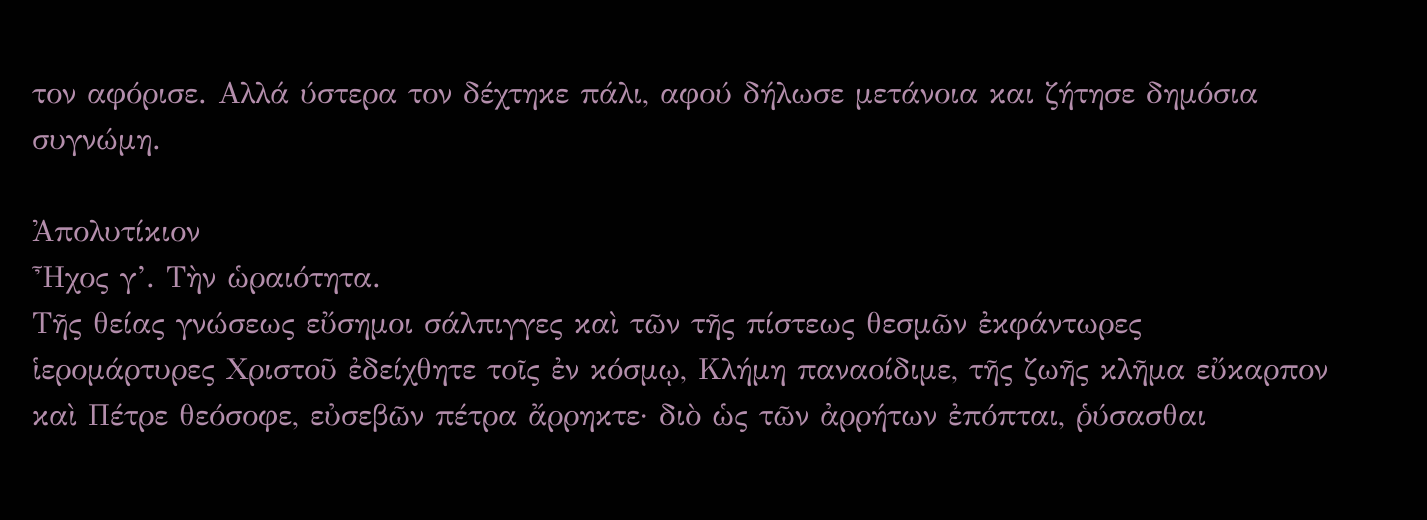τον αφόρισε. Αλλά ύστερα τον δέχτηκε πάλι, αφού δήλωσε μετάνοια και ζήτησε δημόσια συγνώμη.

Ἀπολυτίκιον
Ἦχος γ’. Τὴν ὡραιότητα.
Tῆς θείας γνώσεως εὔσημοι σάλπιγγες καὶ τῶν τῆς πίστεως θεσμῶν ἐκφάντωρες ἱερομάρτυρες Χριστοῦ ἐδείχθητε τοῖς ἐν κόσμῳ, Κλήμη παναοίδιμε, τῆς ζωῆς κλῆμα εὔκαρπον καὶ Πέτρε θεόσοφε, εὐσεβῶν πέτρα ἄρρηκτε· διὸ ὡς τῶν ἀρρήτων ἐπόπται, ῥύσασθαι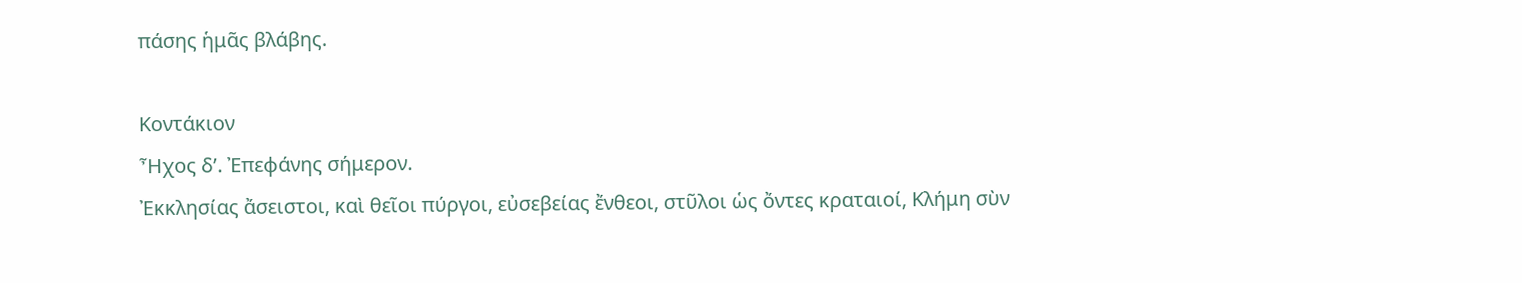πάσης ἡμᾶς βλάβης.

Κοντάκιον
Ἦχος δ’. Ἐπεφάνης σήμερον.
Ἐκκλησίας ἄσειστοι, καὶ θεῖοι πύργοι, εὐσεβείας ἔνθεοι, στῦλοι ὡς ὄντες κραταιοί, Κλήμη σὺν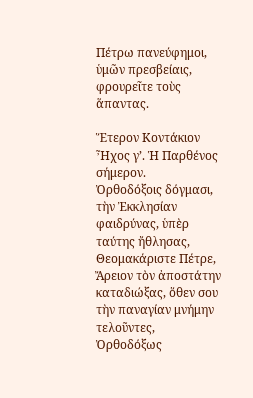Πέτρω πανεύφημοι, ὑμῶν πρεσβείαις, φρουρεῖτε τοὺς ἅπαντας.

Ἕτερον Κοντάκιον
Ἦχος γ’. Ἡ Παρθένος σήμερον.
Ὀρθοδόξοις δόγμασι, τὴν Ἐκκλησίαν φαιδρύνας, ὑπὲρ ταύτης ἤθλησας, Θεομακάριστε Πέτρε, Ἄρειον τὸν ἀποστάτην καταδιώξας, ὅθεν σου τὴν παναγίαν μνήμην τελοῦντες, Ὀρθοδόξως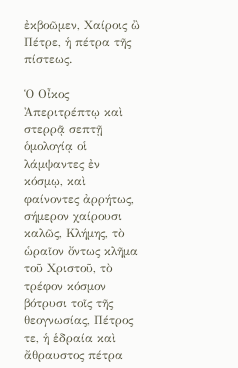ἐκβοῶμεν, Χαίροις ὢ Πέτρε, ἡ πέτρα τῆς πίστεως.

Ὁ Οἶκος
Ἀπεριτρέπτῳ καὶ στερρᾷ σεπτῇ ὁμολογίᾳ οἱ λάμψαντες ἐν κόσμῳ, καὶ φαίνοντες ἀρρήτως, σήμερον χαίρουσι καλῶς, Κλήμης, τὸ ὡραῖον ὄντως κλῆμα τοῦ Χριστοῦ, τὸ τρέφον κόσμον βότρυσι τοῖς τῆς θεογνωσίας, Πέτρος τε, ἡ ἑδραία καὶ ἄθραυστος πέτρα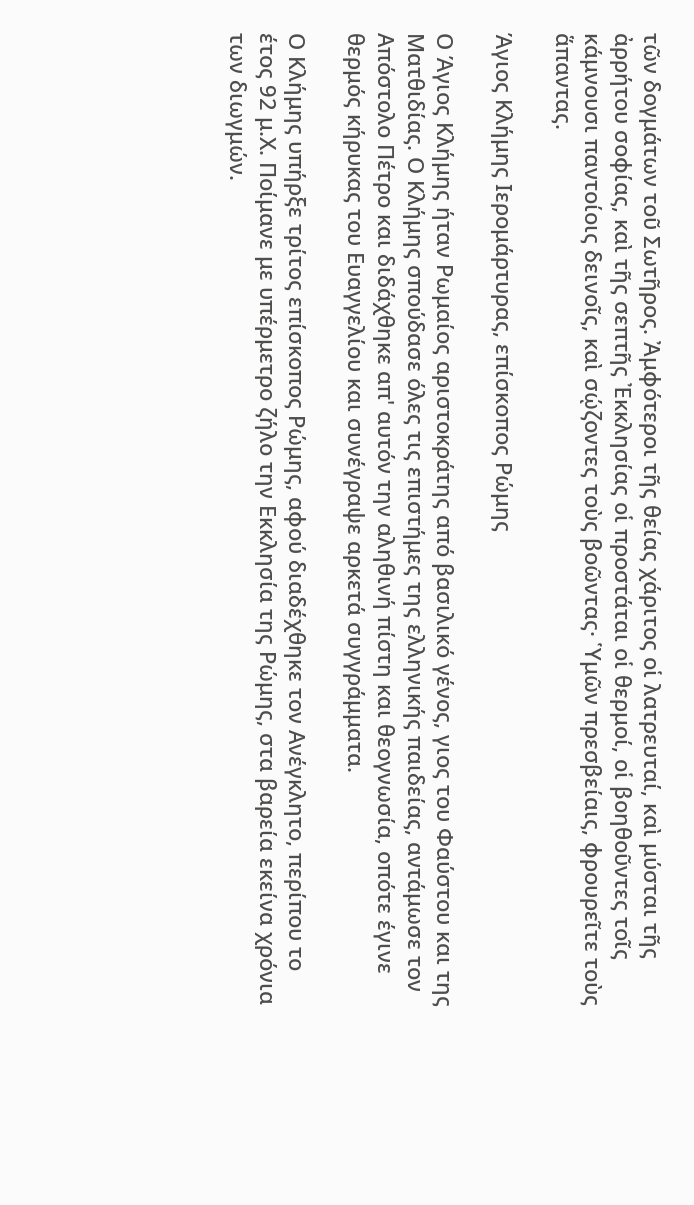τῶν δογμάτων τοῦ Σωτῆρος. Ἀμφότεροι τῆς θείας χάριτος οἱ λατρευταί, καὶ μύσται τῆς ἀρρήτου σοφίας, καὶ τῆς σεπτῆς Ἐκκλησίας οἱ προστάται οἱ θερμοί, οἱ βοηθοῦντες τοῖς κάμνουσι παντοίοις δεινοῖς, καὶ σῴζοντες τοὺς βοῶντας· Ὑμῶν πρεσβείαις, φρουρεῖτε τοὺς ἅπαντας.

Άγιος Κλήμης Ιερομάρτυρας, επίσκοπος Ρώμης

Ο Άγιος Κλήμης ήταν Ρωμαίος αριστοκράτης από βασιλικό γένος, γιος του Φαύστου και της Ματθιδίας. Ο Κλήμης σπούδασε όλες τις επιστήμες της ελληνικής παιδείας, αντάμωσε τον Απόστολο Πέτρο και διδάχθηκε απ' αυτόν την αληθινή πίστη και θεογνωσία, οπότε έγινε θερμός κήρυκας του Ευαγγελίου και συνέγραψε αρκετά συγγράμματα.

Ο Κλήμης υπήρξε τρίτος επίσκοπος Ρώμης, αφού διαδέχθηκε τον Ανέγκλητο, περίπου το έτος 92 μ.Χ. Ποίμανε με υπέρμετρο ζήλο την Εκκλησία της Ρώμης, στα βαρεία εκείνα χρόνια των διωγμών.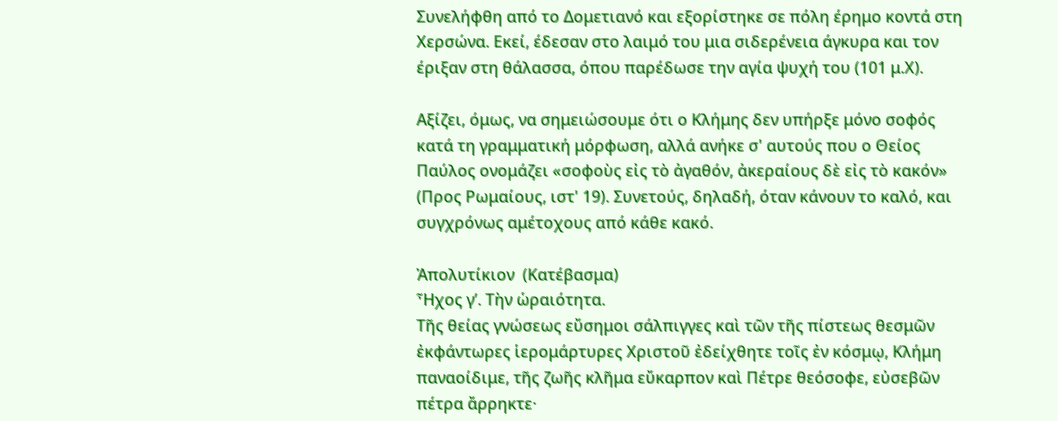Συνελήφθη από το Δομετιανό και εξορίστηκε σε πόλη έρημο κοντά στη Χερσώνα. Εκεί, έδεσαν στο λαιμό του μια σιδερένεια άγκυρα και τον έριξαν στη θάλασσα, όπου παρέδωσε την αγία ψυχή του (101 μ.Χ).

Αξίζει, όμως, να σημειώσουμε ότι ο Κλήμης δεν υπήρξε μόνο σοφός κατά τη γραμματική μόρφωση, αλλά ανήκε σ' αυτούς που ο Θείος Παύλος ονομάζει «σοφοὺς εἰς τὸ ἀγαθόν, ἀκεραίους δὲ εἰς τὸ κακόν» (Προς Ρωμαίους, ιστ' 19). Συνετούς, δηλαδή, όταν κάνουν το καλό, και συγχρόνως αμέτοχους από κάθε κακό.

Ἀπολυτίκιον  (Κατέβασμα)
Ἦχος γ’. Τὴν ὡραιότητα.
Tῆς θείας γνώσεως εὔσημοι σάλπιγγες καὶ τῶν τῆς πίστεως θεσμῶν ἐκφάντωρες ἱερομάρτυρες Χριστοῦ ἐδείχθητε τοῖς ἐν κόσμῳ, Κλήμη παναοίδιμε, τῆς ζωῆς κλῆμα εὔκαρπον καὶ Πέτρε θεόσοφε, εὐσεβῶν πέτρα ἄρρηκτε·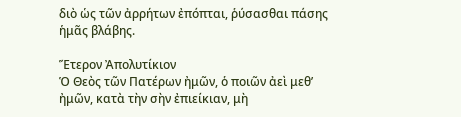διὸ ὡς τῶν ἀρρήτων ἐπόπται, ῥύσασθαι πάσης ἡμᾶς βλάβης.

Ἕτερον Ἀπολυτίκιον
Ὁ Θεὸς τῶν Πατέρων ἠμῶν, ὁ ποιῶν ἀεὶ μεθ’ ἠμῶν, κατὰ τὴν σὴν ἐπιείκιαν, μὴ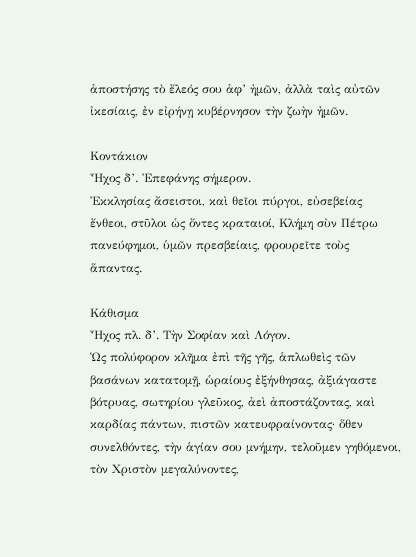ἀποστήσης τὸ ἔλεός σου ἀφ’ ἠμῶν, ἀλλὰ ταὶς αὐτῶν ἰκεσίαις, ἐν εἰρήνῃ κυβέρνησον τὴν ζωὴν ἠμῶν.

Κοντάκιον
Ἦχος δ’. Ἐπεφάνης σήμερον.
Ἐκκλησίας ἄσειστοι, καὶ θεῖοι πύργοι, εὐσεβείας ἔνθεοι, στῦλοι ὡς ὄντες κραταιοί, Κλήμη σὺν Πέτρω πανεύφημοι, ὑμῶν πρεσβείαις, φρουρεῖτε τοὺς ἅπαντας.

Κάθισμα
Ἦχος πλ. δ’. Τὴν Σοφίαν καὶ Λόγον.
Ὡς πολύφορον κλῆμα ἐπὶ τῆς γῆς, ἁπλωθεὶς τῶν βασάνων κατατομῇ, ὡραίους ἐξήνθησας, ἀξιάγαστε βότρυας, σωτηρίου γλεῦκος, ἀεὶ ἀποστάζοντας, καὶ καρδίας πάντων, πιστῶν κατευφραίνοντας· ὅθεν συνελθόντες, τὴν ἁγίαν σου μνήμην, τελοῦμεν γηθόμενοι, τὸν Χριστὸν μεγαλύνοντες,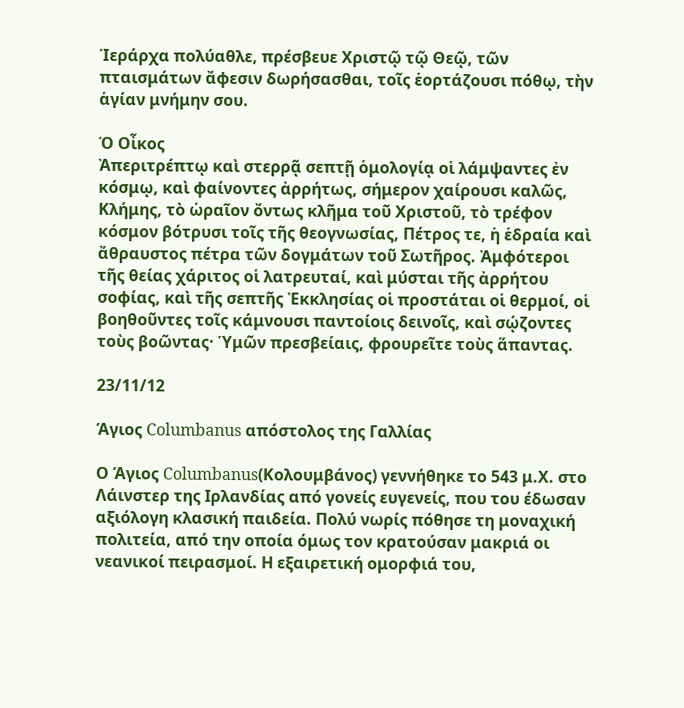Ἱεράρχα πολύαθλε, πρέσβευε Χριστῷ τῷ Θεῷ, τῶν πταισμάτων ἄφεσιν δωρήσασθαι, τοῖς ἑορτάζουσι πόθῳ, τὴν ἁγίαν μνήμην σου.

Ὁ Οἶκος
Ἀπεριτρέπτῳ καὶ στερρᾷ σεπτῇ ὁμολογίᾳ οἱ λάμψαντες ἐν κόσμῳ, καὶ φαίνοντες ἀρρήτως, σήμερον χαίρουσι καλῶς, Κλήμης, τὸ ὡραῖον ὄντως κλῆμα τοῦ Χριστοῦ, τὸ τρέφον κόσμον βότρυσι τοῖς τῆς θεογνωσίας, Πέτρος τε, ἡ ἑδραία καὶ ἄθραυστος πέτρα τῶν δογμάτων τοῦ Σωτῆρος. Ἀμφότεροι τῆς θείας χάριτος οἱ λατρευταί, καὶ μύσται τῆς ἀρρήτου σοφίας, καὶ τῆς σεπτῆς Ἐκκλησίας οἱ προστάται οἱ θερμοί, οἱ βοηθοῦντες τοῖς κάμνουσι παντοίοις δεινοῖς, καὶ σῴζοντες τοὺς βοῶντας· Ὑμῶν πρεσβείαις, φρουρεῖτε τοὺς ἅπαντας.

23/11/12

Άγιος Columbanus απόστολος της Γαλλίας

Ο Άγιος Columbanus(Κολουμβάνος) γεννήθηκε το 543 μ.Χ. στο Λάινστερ της Ιρλανδίας από γονείς ευγενείς, που του έδωσαν αξιόλογη κλασική παιδεία. Πολύ νωρίς πόθησε τη μοναχική πολιτεία, από την οποία όμως τον κρατούσαν μακριά οι νεανικοί πειρασμοί. Η εξαιρετική ομορφιά του,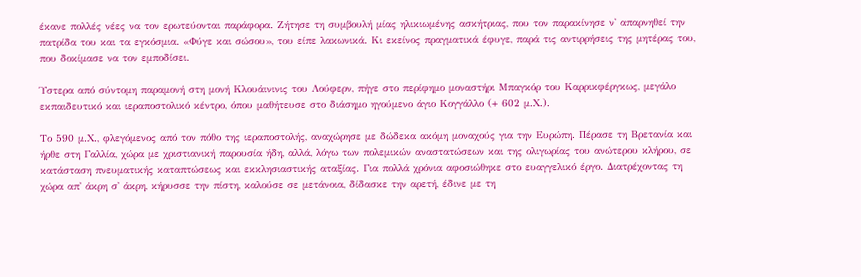έκανε πολλές νέες να τον ερωτεύονται παράφορα. Ζήτησε τη συμβουλή μίας ηλικιωμένης ασκήτριας, που τον παρακίνησε ν' απαρνηθεί την πατρίδα του και τα εγκόσμια. «Φύγε και σώσου», του είπε λακωνικά. Κι εκείνος πραγματικά έφυγε, παρά τις αντιρρήσεις της μητέρας του, που δοκίμασε να τον εμποδίσει.

Ύστερα από σύντομη παραμονή στη μονή Κλουάινινις του Λούφερν, πήγε στο περίφημο μοναστήρι Μπαγκόρ του Καρρικφέργκως, μεγάλο εκπαιδευτικό και ιεραποστολικό κέντρο, όπου μαθήτευσε στο διάσημο ηγούμενο άγιο Κογγάλλο (+ 602 μ.Χ.).

Το 590 μ.Χ., φλεγόμενος από τον πόθο της ιεραποστολής, αναχώρησε με δώδεκα ακόμη μοναχούς για την Ευρώπη. Πέρασε τη Βρετανία και ήρθε στη Γαλλία, χώρα με χριστιανική παρουσία ήδη, αλλά, λόγω των πολεμικών αναστατώσεων και της ολιγωρίας του ανώτερου κλήρου, σε κατάσταση πνευματικής καταπτώσεως και εκκλησιαστικής αταξίας. Για πολλά χρόνια αφοσιώθηκε στο ευαγγελικό έργο. Διατρέχοντας τη χώρα απ' άκρη σ' άκρη, κήρυσσε την πίστη, καλούσε σε μετάνοια, δίδασκε την αρετή, έδινε με τη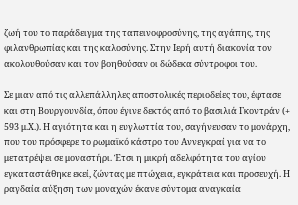ζωή του το παράδειγμα της ταπεινοφροσύνης, της αγάπης, της φιλανθρωπίας και της καλοσύνης. Στην Ιερή αυτή διακονία τον ακολουθούσαν και τον βοηθούσαν οι δώδεκα σύντροφοι του.

Σε μιαν από τις αλλεπάλληλες αποστολικές περιοδείες του, έφτασε και στη Βουργουνδία, όπου έγινε δεκτός από το βασιλιά Γκοντράν (+ 593 μ.Χ.). Η αγιότητα και η ευγλωττία του, σαγήνευσαν το μονάρχη, που του πρόσφερε το ρωμαϊκό κάστρο του Αννεγκραί για να το μετατρέψει σε μοναστήρι. Έτσι η μικρή αδελφότητα του αγίου εγκαταστάθηκε εκεί, ζώντας με πτώχεια, εγκράτεια και προσευχή. Η ραγδαία αύξηση των μοναχών έκανε σύντομα αναγκαία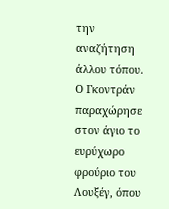την αναζήτηση άλλου τόπου. Ο Γκοντράν παραχώρησε στον άγιο το ευρύχωρο φρούριο του Λουξέγ, όπου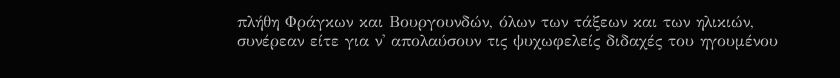πλήθη Φράγκων και Βουργουνδών, όλων των τάξεων και των ηλικιών, συνέρεαν είτε για ν' απολαύσουν τις ψυχωφελείς διδαχές του ηγουμένου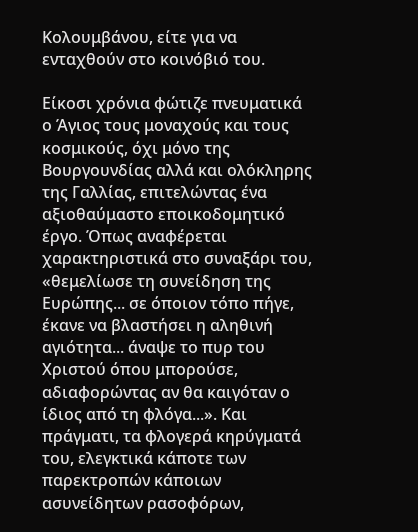Κολουμβάνου, είτε για να ενταχθούν στο κοινόβιό του.

Είκοσι χρόνια φώτιζε πνευματικά ο Άγιος τους μοναχούς και τους κοσμικούς, όχι μόνο της Βουργουνδίας αλλά και ολόκληρης της Γαλλίας, επιτελώντας ένα αξιοθαύμαστο εποικοδομητικό έργο. Όπως αναφέρεται χαρακτηριστικά στο συναξάρι του, «θεμελίωσε τη συνείδηση της Ευρώπης... σε όποιον τόπο πήγε, έκανε να βλαστήσει η αληθινή αγιότητα... άναψε το πυρ του Χριστού όπου μπορούσε, αδιαφορώντας αν θα καιγόταν ο ίδιος από τη φλόγα...». Και πράγματι, τα φλογερά κηρύγματά του, ελεγκτικά κάποτε των παρεκτροπών κάποιων ασυνείδητων ρασοφόρων,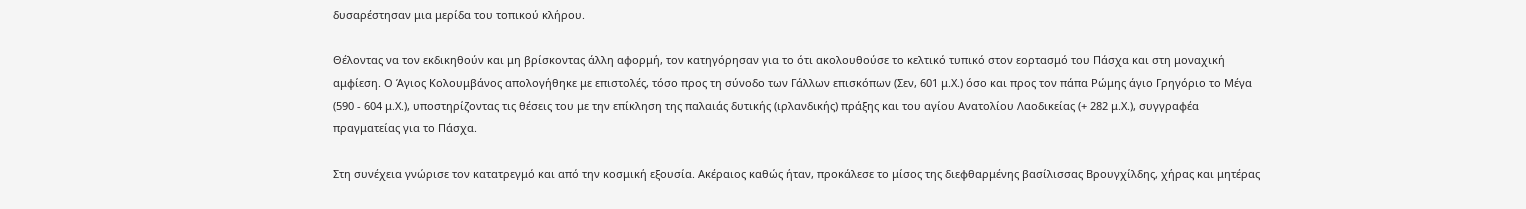δυσαρέστησαν μια μερίδα του τοπικού κλήρου.

Θέλοντας να τον εκδικηθούν και μη βρίσκοντας άλλη αφορμή, τον κατηγόρησαν για το ότι ακολουθούσε το κελτικό τυπικό στον εορτασμό του Πάσχα και στη μοναχική αμφίεση. Ο Άγιος Κολουμβάνος απολογήθηκε με επιστολές, τόσο προς τη σύνοδο των Γάλλων επισκόπων (Σεν, 601 μ.Χ.) όσο και προς τον πάπα Ρώμης άγιο Γρηγόριο το Μέγα (590 - 604 μ.Χ.), υποστηρίζοντας τις θέσεις του με την επίκληση της παλαιάς δυτικής (ιρλανδικής) πράξης και του αγίου Ανατολίου Λαοδικείας (+ 282 μ.Χ.), συγγραφέα πραγματείας για το Πάσχα.

Στη συνέχεια γνώρισε τον κατατρεγμό και από την κοσμική εξουσία. Ακέραιος καθώς ήταν, προκάλεσε το μίσος της διεφθαρμένης βασίλισσας Βρουγχίλδης, χήρας και μητέρας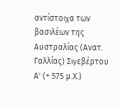αντίστοιχα των βασιλέων της Αυστραλίας (Ανατ. Γαλλίας) Σιγεβέρτου Α' (+ 575 μ.Χ.)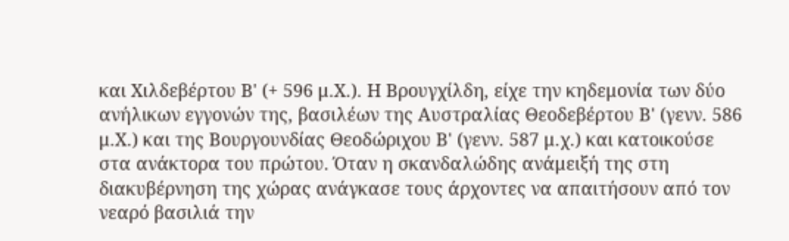και Χιλδεβέρτου Β' (+ 596 μ.Χ.). Η Βρουγχίλδη, είχε την κηδεμονία των δύο ανήλικων εγγονών της, βασιλέων της Αυστραλίας Θεοδεβέρτου Β' (γενν. 586 μ.Χ.) και της Βουργουνδίας Θεοδώριχου Β' (γενν. 587 μ.χ.) και κατοικούσε στα ανάκτορα του πρώτου. Όταν η σκανδαλώδης ανάμειξή της στη διακυβέρνηση της χώρας ανάγκασε τους άρχοντες να απαιτήσουν από τον νεαρό βασιλιά την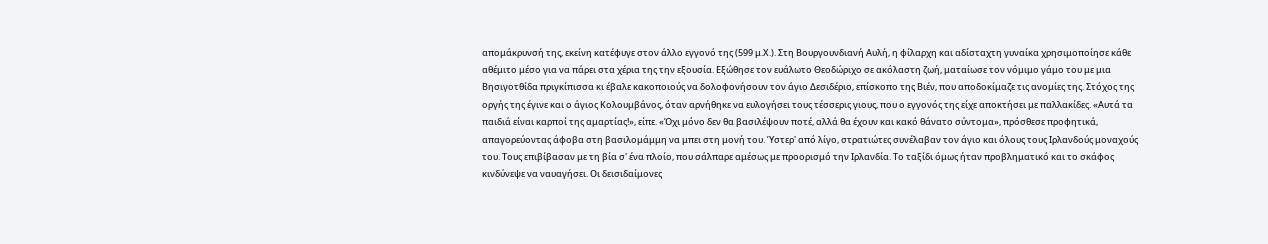απομάκρυνσή της, εκείνη κατέφυγε στον άλλο εγγονό της (599 μ.Χ.). Στη Βουργουνδιανή Αυλή, η φίλαρχη και αδίσταχτη γυναίκα χρησιμοποίησε κάθε αθέμιτο μέσο για να πάρει στα χέρια της την εξουσία. Εξώθησε τον ευάλωτο Θεοδώριχο σε ακόλαστη ζωή, ματαίωσε τον νόμιμο γάμο του με μια Βησιγοτθίδα πριγκίπισσα κι έβαλε κακοποιούς να δολοφονήσουν τον άγιο Δεσιδέριο, επίσκοπο της Βιέν, που αποδοκίμαζε τις ανομίες της. Στόχος της οργής της έγινε και ο άγιος Κολουμβάνος, όταν αρνήθηκε να ευλογήσει τους τέσσερις γιους, που ο εγγονός της είχε αποκτήσει με παλλακίδες. «Αυτά τα παιδιά είναι καρποί της αμαρτίας!», είπε. «Όχι μόνο δεν θα βασιλέψουν ποτέ, αλλά θα έχουν και κακό θάνατο σύντομα», πρόσθεσε προφητικά, απαγορεύοντας άφοβα στη βασιλομάμμη να μπει στη μονή του. Ύστερ' από λίγο, στρατιώτες συνέλαβαν τον άγιο και όλους τους Ιρλανδούς μοναχούς του. Τους επιβίβασαν με τη βία σ' ένα πλοίο, που σάλπαρε αμέσως με προορισμό την Ιρλανδία. Το ταξίδι όμως ήταν προβληματικό και το σκάφος κινδύνεψε να ναυαγήσει. Οι δεισιδαίμονες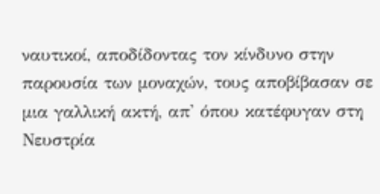ναυτικοί, αποδίδοντας τον κίνδυνο στην παρουσία των μοναχών, τους αποβίβασαν σε μια γαλλική ακτή, απ' όπου κατέφυγαν στη Νευστρία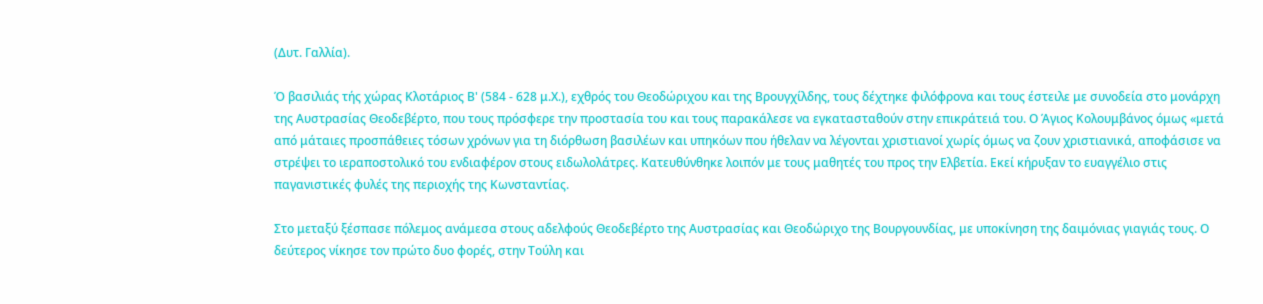(Δυτ. Γαλλία).

Ό βασιλιάς τής χώρας Κλοτάριος Β' (584 - 628 μ.Χ.), εχθρός του Θεοδώριχου και της Βρουγχίλδης, τους δέχτηκε φιλόφρονα και τους έστειλε με συνοδεία στο μονάρχη της Αυστρασίας Θεοδεβέρτο, που τους πρόσφερε την προστασία του και τους παρακάλεσε να εγκατασταθούν στην επικράτειά του. Ο Άγιος Κολουμβάνος όμως «μετά από μάταιες προσπάθειες τόσων χρόνων για τη διόρθωση βασιλέων και υπηκόων που ήθελαν να λέγονται χριστιανοί χωρίς όμως να ζουν χριστιανικά, αποφάσισε να στρέψει το ιεραποστολικό του ενδιαφέρον στους ειδωλολάτρες. Κατευθύνθηκε λοιπόν με τους μαθητές του προς την Ελβετία. Εκεί κήρυξαν το ευαγγέλιο στις παγανιστικές φυλές της περιοχής της Κωνσταντίας.

Στο μεταξύ ξέσπασε πόλεμος ανάμεσα στους αδελφούς Θεοδεβέρτο της Αυστρασίας και Θεοδώριχο της Βουργουνδίας, με υποκίνηση της δαιμόνιας γιαγιάς τους. Ο δεύτερος νίκησε τον πρώτο δυο φορές, στην Τούλη και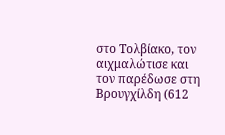στο Τολβίακο, τον αιχμαλώτισε και τον παρέδωσε στη Βρουγχίλδη (612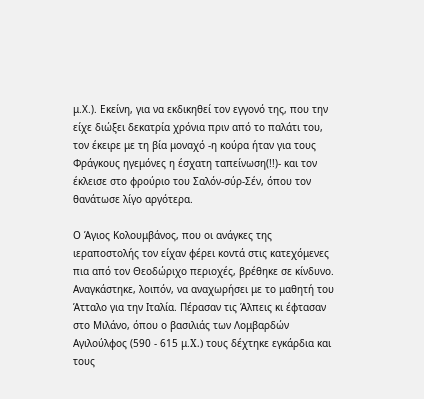μ.Χ.). Εκείνη, για να εκδικηθεί τον εγγονό της, που την είχε διώξει δεκατρία χρόνια πριν από το παλάτι του, τον έκειρε με τη βία μοναχό -η κούρα ήταν για τους Φράγκους ηγεμόνες η έσχατη ταπείνωση(!!)- και τον έκλεισε στο φρούριο του Σαλόν-σύρ-Σέν, όπου τον θανάτωσε λίγο αργότερα.

Ο Άγιος Κολουμβάνος, που οι ανάγκες της ιεραποστολής τον είχαν φέρει κοντά στις κατεχόμενες πια από τον Θεοδώριχο περιοχές, βρέθηκε σε κίνδυνο. Αναγκάστηκε, λοιπόν, να αναχωρήσει με το μαθητή του Άτταλο για την Ιταλία. Πέρασαν τις Άλπεις κι έφτασαν στο Μιλάνο, όπου ο βασιλιάς των Λομβαρδών Αγιλούλφος (590 - 615 μ.X.) τους δέχτηκε εγκάρδια και τους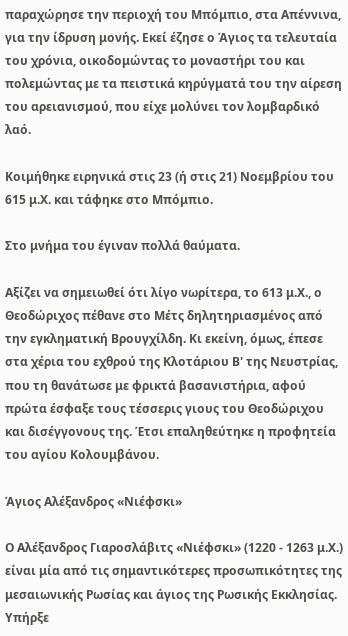παραχώρησε την περιοχή του Μπόμπιο, στα Απέννινα, για την ίδρυση μονής. Εκεί έζησε ο Άγιος τα τελευταία του χρόνια, οικοδομώντας το μοναστήρι του και πολεμώντας με τα πειστικά κηρύγματά του την αίρεση του αρειανισμού, που είχε μολύνει τον λομβαρδικό λαό.

Κοιμήθηκε ειρηνικά στις 23 (ή στις 21) Νοεμβρίου του 615 μ.Χ. και τάφηκε στο Μπόμπιο.

Στο μνήμα του έγιναν πολλά θαύματα.

Αξίζει να σημειωθεί ότι λίγο νωρίτερα, το 613 μ.Χ., ο Θεοδώριχος πέθανε στο Μέτς δηλητηριασμένος από την εγκληματική Βρουγχίλδη. Κι εκείνη, όμως, έπεσε στα χέρια του εχθρού της Κλοτάριου Β' της Νευστρίας, που τη θανάτωσε με φρικτά βασανιστήρια, αφού πρώτα έσφαξε τους τέσσερις γιους του Θεοδώριχου και δισέγγονους της. Έτσι επαληθεύτηκε η προφητεία του αγίου Κολουμβάνου.

Άγιος Αλέξανδρος «Νιέφσκι»

Ο Αλέξανδρος Γιαροσλάβιτς «Νιέφσκι» (1220 - 1263 μ.Χ.) είναι μία από τις σημαντικότερες προσωπικότητες της μεσαιωνικής Ρωσίας και άγιος της Ρωσικής Εκκλησίας. Υπήρξε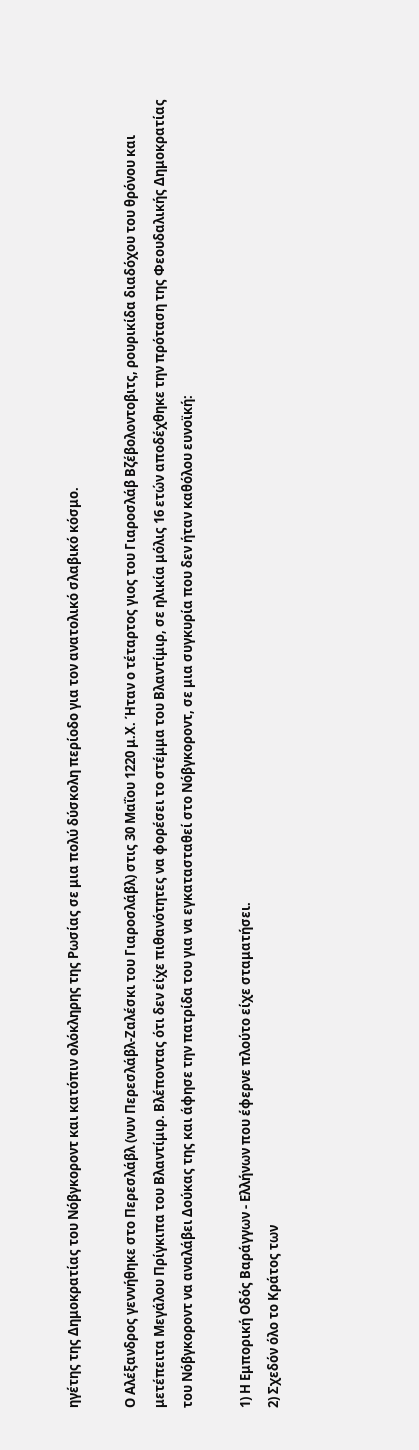ηγέτης της Δημοκρατίας του Νόβγκοροντ και κατόπιν ολόκληρης της Ρωσίας σε μια πολύ δύσκολη περίοδο για τον ανατολικό σλαβικό κόσμο.

Ο Αλέξανδρος γεννήθηκε στο Περεσλάβλ (νυν Περεσλάβλ-Ζαλέσκι του Γιαροσλάβλ) στις 30 Μαΐου 1220 μ.Χ. Ήταν ο τέταρτος γιος του Γιαροσλάβ Βζέβολοντοβιτς, ρουρικίδα διαδόχου του θρόνου και μετέπειτα Μεγάλου Πρίγκιπα του Βλαντίμιρ. Βλέποντας ότι δεν είχε πιθανότητες να φορέσει το στέμμα του Βλαντίμιρ, σε ηλικία μόλις 16 ετών αποδέχθηκε την πρόταση της Φεουδαλικής Δημοκρατίας του Νόβγκοροντ να αναλάβει Δούκας της και άφησε την πατρίδα του για να εγκατασταθεί στο Νόβγκοροντ, σε μια συγκυρία που δεν ήταν καθόλου ευνοϊκή:

1) Η Εμπορική Οδός Βαράγγων - Ελλήνων που έφερνε πλούτο είχε σταματήσει.
2) Σχεδόν όλο το Κράτος των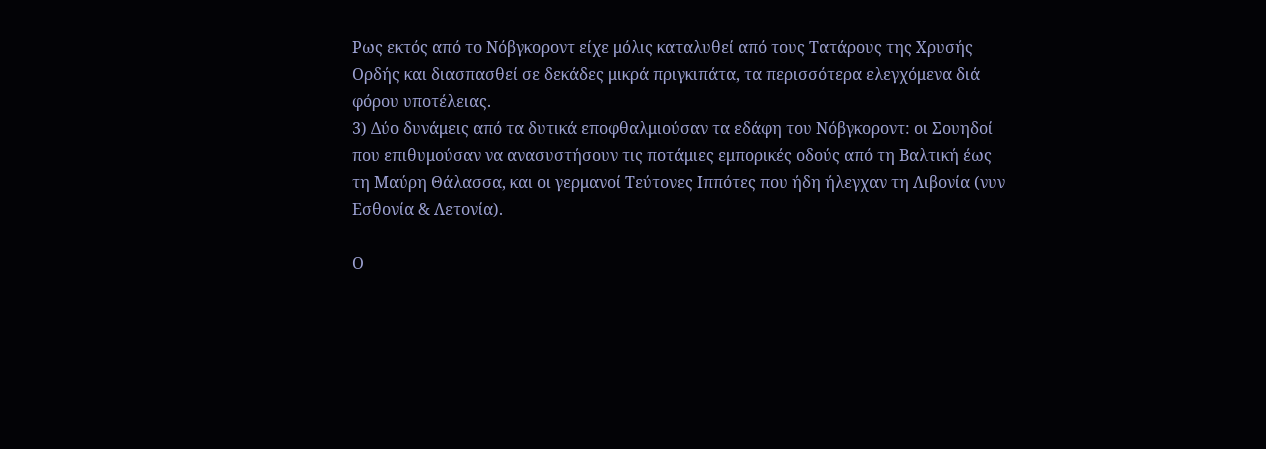Ρως εκτός από το Νόβγκοροντ είχε μόλις καταλυθεί από τους Τατάρους της Χρυσής Ορδής και διασπασθεί σε δεκάδες μικρά πριγκιπάτα, τα περισσότερα ελεγχόμενα διά φόρου υποτέλειας.
3) Δύο δυνάμεις από τα δυτικά εποφθαλμιούσαν τα εδάφη του Νόβγκοροντ: οι Σουηδοί που επιθυμούσαν να ανασυστήσουν τις ποτάμιες εμπορικές οδούς από τη Βαλτική έως τη Μαύρη Θάλασσα, και οι γερμανοί Τεύτονες Ιππότες που ήδη ήλεγχαν τη Λιβονία (νυν Εσθονία & Λετονία).

Ο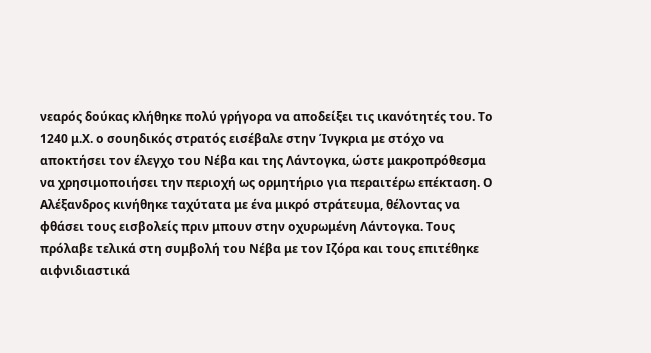νεαρός δούκας κλήθηκε πολύ γρήγορα να αποδείξει τις ικανότητές του. Το 1240 μ.Χ. ο σουηδικός στρατός εισέβαλε στην Ίνγκρια με στόχο να αποκτήσει τον έλεγχο του Νέβα και της Λάντογκα, ώστε μακροπρόθεσμα να χρησιμοποιήσει την περιοχή ως ορμητήριο για περαιτέρω επέκταση. Ο Αλέξανδρος κινήθηκε ταχύτατα με ένα μικρό στράτευμα, θέλοντας να φθάσει τους εισβολείς πριν μπουν στην οχυρωμένη Λάντογκα. Τους πρόλαβε τελικά στη συμβολή του Νέβα με τον Ιζόρα και τους επιτέθηκε αιφνιδιαστικά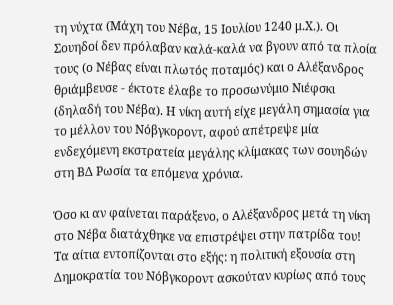τη νύχτα (Μάχη του Νέβα, 15 Ιουλίου 1240 μ.Χ.). Οι Σουηδοί δεν πρόλαβαν καλά-καλά να βγουν από τα πλοία τους (ο Νέβας είναι πλωτός ποταμός) και ο Αλέξανδρος θριάμβευσε - έκτοτε έλαβε το προσωνύμιο Νιέφσκι (δηλαδή του Νέβα). Η νίκη αυτή είχε μεγάλη σημασία για το μέλλον του Νόβγκοροντ, αφού απέτρεψε μία ενδεχόμενη εκστρατεία μεγάλης κλίμακας των σουηδών στη ΒΔ Ρωσία τα επόμενα χρόνια.

Όσο κι αν φαίνεται παράξενο, ο Αλέξανδρος μετά τη νίκη στο Νέβα διατάχθηκε να επιστρέψει στην πατρίδα του! Τα αίτια εντοπίζονται στο εξής: η πολιτική εξουσία στη Δημοκρατία του Νόβγκοροντ ασκούταν κυρίως από τους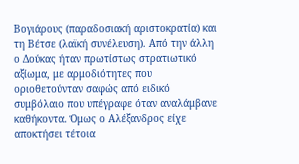Βογιάρους (παραδοσιακή αριστοκρατία) και τη Βέτσε (λαϊκή συνέλευση). Από την άλλη ο Δούκας ήταν πρωτίστως στρατιωτικό αξίωμα, με αρμοδιότητες που οριοθετούνταν σαφώς από ειδικό συμβόλαιο που υπέγραφε όταν αναλάμβανε καθήκοντα. Όμως ο Αλέξανδρος είχε αποκτήσει τέτοια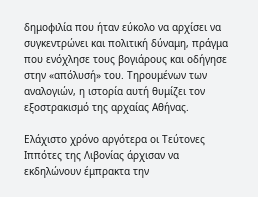δημοφιλία που ήταν εύκολο να αρχίσει να συγκεντρώνει και πολιτική δύναμη, πράγμα που ενόχλησε τους βογιάρους και οδήγησε στην «απόλυσή» του. Τηρουμένων των αναλογιών, η ιστορία αυτή θυμίζει τον εξοστρακισμό της αρχαίας Αθήνας.

Ελάχιστο χρόνο αργότερα οι Τεύτονες Ιππότες της Λιβονίας άρχισαν να εκδηλώνουν έμπρακτα την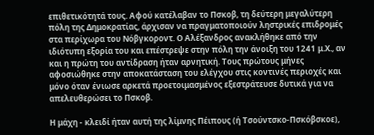επιθετικότητά τους. Αφού κατέλαβαν το Πσκοβ, τη δεύτερη μεγαλύτερη πόλη της Δημοκρατίας, άρχισαν να πραγματοποιούν ληστρικές επιδρομές στα περίχωρα του Νόβγκοροντ. Ο Αλέξανδρος ανακλήθηκε από την ιδιότυπη εξορία του και επέστρεψε στην πόλη την άνοιξη του 1241 μ.Χ., αν και η πρώτη του αντίδραση ήταν αρνητική. Τους πρώτους μήνες αφοσιώθηκε στην αποκατάσταση του ελέγχου στις κοντινές περιοχές και μόνο όταν ένιωσε αρκετά προετοιμασμένος εξεστράτευσε δυτικά για να απελευθερώσει το Πσκοβ.

Η μάχη - κλειδί ήταν αυτή της λίμνης Πέιπους (ή Τσούντσκο-Πσκόβσκοε),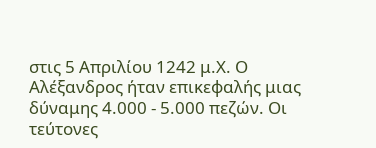στις 5 Απριλίου 1242 μ.Χ. Ο Αλέξανδρος ήταν επικεφαλής μιας δύναμης 4.000 - 5.000 πεζών. Οι τεύτονες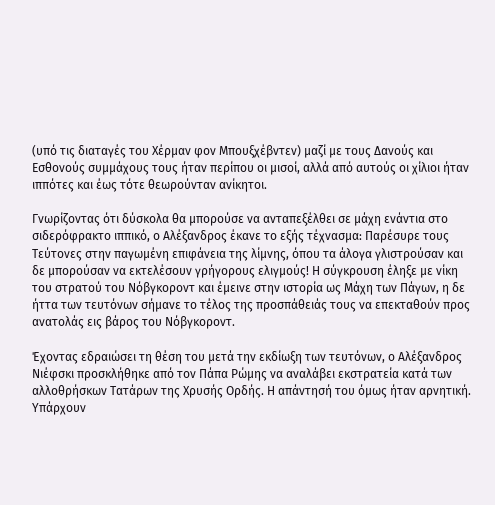(υπό τις διαταγές του Χέρμαν φον Μπουξχέβντεν) μαζί με τους Δανούς και Εσθονούς συμμάχους τους ήταν περίπου οι μισοί, αλλά από αυτούς οι χίλιοι ήταν ιππότες και έως τότε θεωρούνταν ανίκητοι.

Γνωρίζοντας ότι δύσκολα θα μπορούσε να ανταπεξέλθει σε μάχη ενάντια στο σιδερόφρακτο ιππικό, ο Αλέξανδρος έκανε το εξής τέχνασμα: Παρέσυρε τους Τεύτονες στην παγωμένη επιφάνεια της λίμνης, όπου τα άλογα γλιστρούσαν και δε μπορούσαν να εκτελέσουν γρήγορους ελιγμούς! Η σύγκρουση έληξε με νίκη του στρατού του Νόβγκοροντ και έμεινε στην ιστορία ως Μάχη των Πάγων, η δε ήττα των τευτόνων σήμανε το τέλος της προσπάθειάς τους να επεκταθούν προς ανατολάς εις βάρος του Νόβγκοροντ.

Έχοντας εδραιώσει τη θέση του μετά την εκδίωξη των τευτόνων, ο Αλέξανδρος Νιέφσκι προσκλήθηκε από τον Πάπα Ρώμης να αναλάβει εκστρατεία κατά των αλλοθρήσκων Τατάρων της Χρυσής Ορδής. Η απάντησή του όμως ήταν αρνητική. Υπάρχουν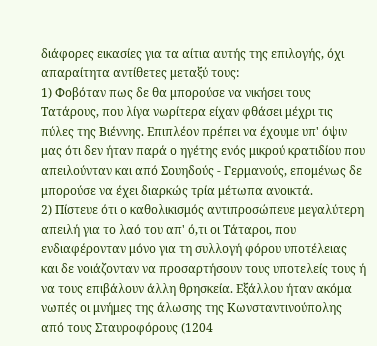διάφορες εικασίες για τα αίτια αυτής της επιλογής, όχι απαραίτητα αντίθετες μεταξύ τους:
1) Φοβόταν πως δε θα μπορούσε να νικήσει τους Τατάρους, που λίγα νωρίτερα είχαν φθάσει μέχρι τις πύλες της Βιέννης. Επιπλέον πρέπει να έχουμε υπ' όψιν μας ότι δεν ήταν παρά ο ηγέτης ενός μικρού κρατιδίου που απειλούνταν και από Σουηδούς - Γερμανούς, επομένως δε μπορούσε να έχει διαρκώς τρία μέτωπα ανοικτά.
2) Πίστευε ότι ο καθολικισμός αντιπροσώπευε μεγαλύτερη απειλή για το λαό του απ' ό,τι οι Τάταροι, που ενδιαφέρονταν μόνο για τη συλλογή φόρου υποτέλειας και δε νοιάζονταν να προσαρτήσουν τους υποτελείς τους ή να τους επιβάλουν άλλη θρησκεία. Εξάλλου ήταν ακόμα νωπές οι μνήμες της άλωσης της Κωνσταντινούπολης από τους Σταυροφόρους (1204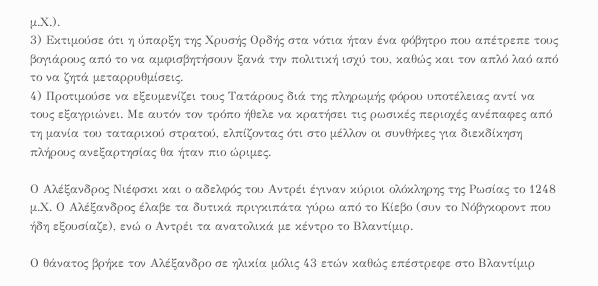μ.Χ.).
3) Εκτιμούσε ότι η ύπαρξη της Χρυσής Ορδής στα νότια ήταν ένα φόβητρο που απέτρεπε τους βογιάρους από το να αμφισβητήσουν ξανά την πολιτική ισχύ του, καθώς και τον απλό λαό από το να ζητά μεταρρυθμίσεις.
4) Προτιμούσε να εξευμενίζει τους Τατάρους διά της πληρωμής φόρου υποτέλειας αντί να τους εξαγριώνει. Με αυτόν τον τρόπο ήθελε να κρατήσει τις ρωσικές περιοχές ανέπαφες από τη μανία του ταταρικού στρατού, ελπίζοντας ότι στο μέλλον οι συνθήκες για διεκδίκηση πλήρους ανεξαρτησίας θα ήταν πιο ώριμες.

Ο Αλέξανδρος Νιέφσκι και ο αδελφός του Αντρέι έγιναν κύριοι ολόκληρης της Ρωσίας το 1248 μ.Χ. Ο Αλέξανδρος έλαβε τα δυτικά πριγκιπάτα γύρω από το Κίεβο (συν το Νόβγκοροντ που ήδη εξουσίαζε), ενώ ο Αντρέι τα ανατολικά με κέντρο το Βλαντίμιρ.

Ο θάνατος βρήκε τον Αλέξανδρο σε ηλικία μόλις 43 ετών καθώς επέστρεφε στο Βλαντίμιρ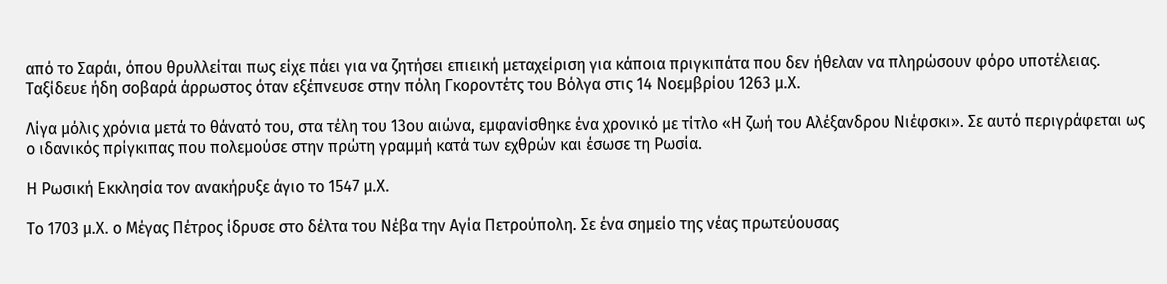από το Σαράι, όπου θρυλλείται πως είχε πάει για να ζητήσει επιεική μεταχείριση για κάποια πριγκιπάτα που δεν ήθελαν να πληρώσουν φόρο υποτέλειας. Ταξίδευε ήδη σοβαρά άρρωστος όταν εξέπνευσε στην πόλη Γκοροντέτς του Βόλγα στις 14 Νοεμβρίου 1263 μ.Χ.

Λίγα μόλις χρόνια μετά το θάνατό του, στα τέλη του 13ου αιώνα, εμφανίσθηκε ένα χρονικό με τίτλο «Η ζωή του Αλέξανδρου Νιέφσκι». Σε αυτό περιγράφεται ως ο ιδανικός πρίγκιπας που πολεμούσε στην πρώτη γραμμή κατά των εχθρών και έσωσε τη Ρωσία.

Η Ρωσική Εκκλησία τον ανακήρυξε άγιο το 1547 μ.Χ.

Το 1703 μ.Χ. ο Μέγας Πέτρος ίδρυσε στο δέλτα του Νέβα την Αγία Πετρούπολη. Σε ένα σημείο της νέας πρωτεύουσας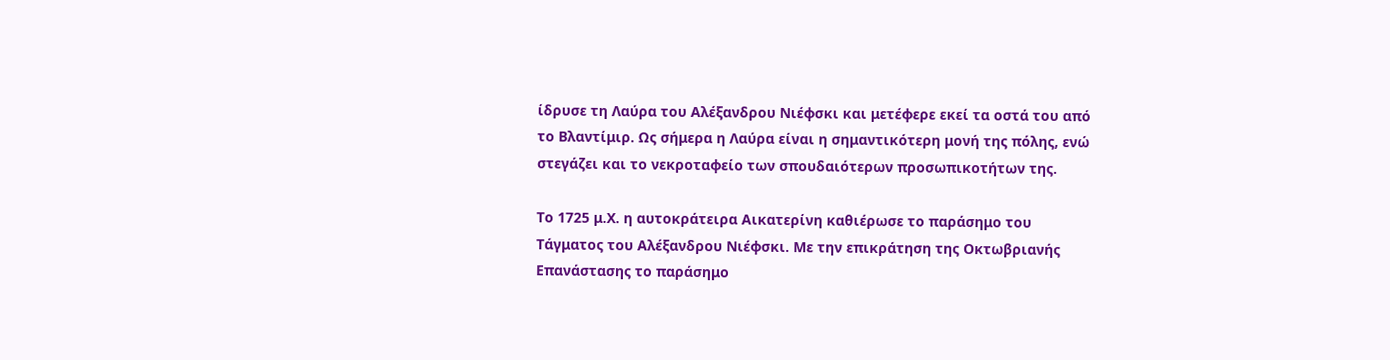ίδρυσε τη Λαύρα του Αλέξανδρου Νιέφσκι και μετέφερε εκεί τα οστά του από το Βλαντίμιρ. Ως σήμερα η Λαύρα είναι η σημαντικότερη μονή της πόλης, ενώ στεγάζει και το νεκροταφείο των σπουδαιότερων προσωπικοτήτων της.

Το 1725 μ.Χ. η αυτοκράτειρα Αικατερίνη καθιέρωσε το παράσημο του Τάγματος του Αλέξανδρου Νιέφσκι. Με την επικράτηση της Οκτωβριανής Επανάστασης το παράσημο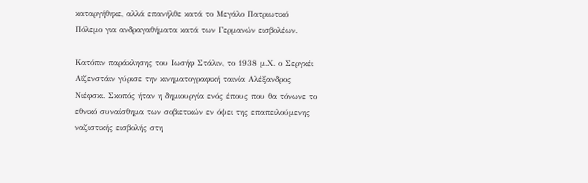καταργήθηκε, αλλά επανήλθε κατά το Μεγάλο Πατριωτικό Πόλεμο για ανδραγαθήματα κατά των Γερμανών εισβολέων.

Κατόπιν παράκλησης του Ιωσήφ Στάλιν, το 1938 μ.Χ. ο Σεργκέι Αϊζενστάιν γύρισε την κινηματογραφική ταινία Αλέξανδρος Νιέφσκι. Σκοπός ήταν η δημιουργία ενός έπους που θα τόνωνε το εθνικό συναίσθημα των σοβιετικών εν όψει της επαπειλούμενης ναζιστικής εισβολής στη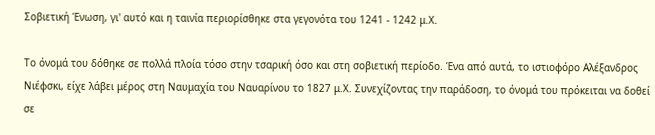Σοβιετική Ένωση, γι' αυτό και η ταινία περιορίσθηκε στα γεγονότα του 1241 - 1242 μ.Χ.

Το όνομά του δόθηκε σε πολλά πλοία τόσο στην τσαρική όσο και στη σοβιετική περίοδο. Ένα από αυτά, το ιστιοφόρο Αλέξανδρος Νιέφσκι, είχε λάβει μέρος στη Ναυμαχία του Ναυαρίνου το 1827 μ.Χ. Συνεχίζοντας την παράδοση, το όνομά του πρόκειται να δοθεί σε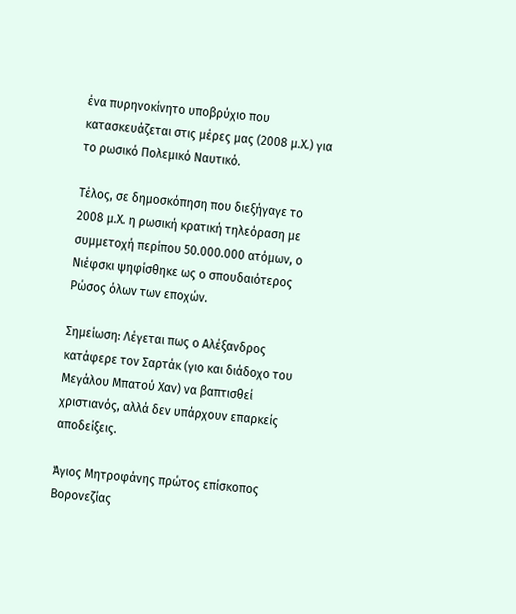ένα πυρηνοκίνητο υποβρύχιο που κατασκευάζεται στις μέρες μας (2008 μ.Χ.) για το ρωσικό Πολεμικό Ναυτικό.

Τέλος, σε δημοσκόπηση που διεξήγαγε το 2008 μ.Χ. η ρωσική κρατική τηλεόραση με συμμετοχή περίπου 50.000.000 ατόμων, ο Νιέφσκι ψηφίσθηκε ως ο σπουδαιότερος Ρώσος όλων των εποχών.

Σημείωση: Λέγεται πως ο Αλέξανδρος κατάφερε τον Σαρτάκ (γιο και διάδοχο του Μεγάλου Μπατού Χαν) να βαπτισθεί χριστιανός, αλλά δεν υπάρχουν επαρκείς αποδείξεις.

Άγιος Μητροφάνης πρώτος επίσκοπος Βορονεζίας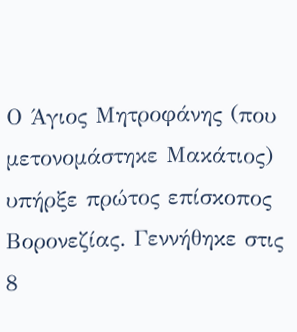Ο Άγιος Μητροφάνης (που μετονομάστηκε Μακάτιος) υπήρξε πρώτος επίσκοπος Βορονεζίας. Γεννήθηκε στις 8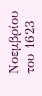Νοεμβρίου του 1623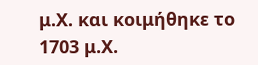μ.Χ. και κοιμήθηκε το 1703 μ.Χ.